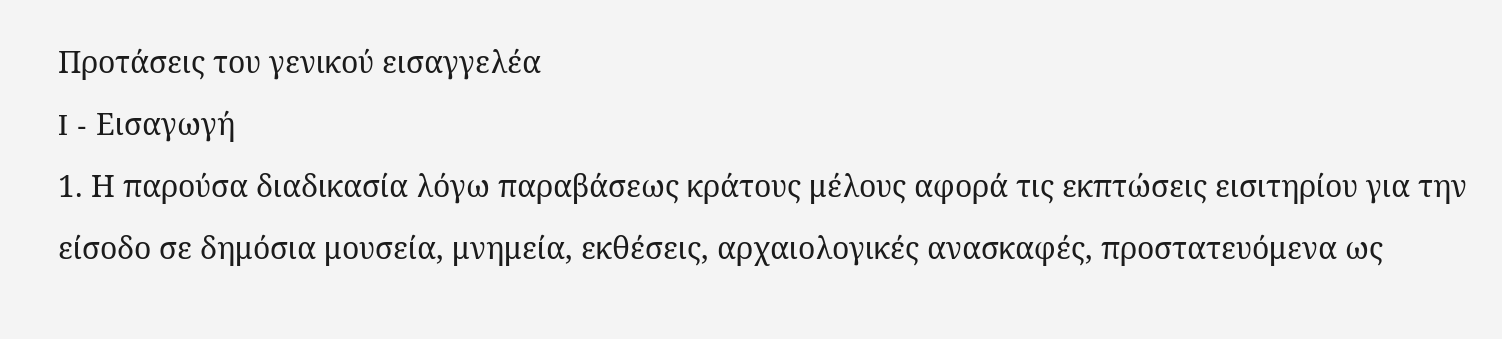Προτάσεις του γενικού εισαγγελέα
I - Εισαγωγή
1. Η παρούσα διαδικασία λόγω παραβάσεως κράτους μέλους αφορά τις εκπτώσεις εισιτηρίου για την είσοδο σε δημόσια μουσεία, μνημεία, εκθέσεις, αρχαιολογικές ανασκαφές, προστατευόμενα ως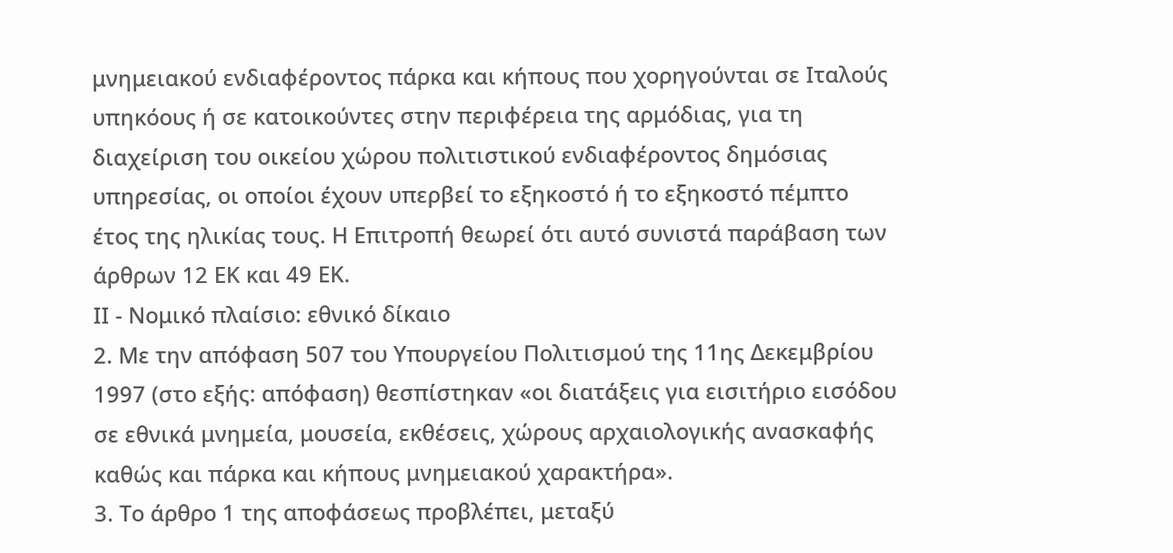μνημειακού ενδιαφέροντος πάρκα και κήπους που χορηγούνται σε Ιταλούς υπηκόους ή σε κατοικούντες στην περιφέρεια της αρμόδιας, για τη διαχείριση του οικείου χώρου πολιτιστικού ενδιαφέροντος δημόσιας υπηρεσίας, οι οποίοι έχουν υπερβεί το εξηκοστό ή το εξηκοστό πέμπτο έτος της ηλικίας τους. Η Επιτροπή θεωρεί ότι αυτό συνιστά παράβαση των άρθρων 12 ΕΚ και 49 ΕΚ.
ΙΙ - Νομικό πλαίσιο: εθνικό δίκαιο
2. Με την απόφαση 507 του Υπουργείου Πολιτισμού της 11ης Δεκεμβρίου 1997 (στο εξής: απόφαση) θεσπίστηκαν «οι διατάξεις για εισιτήριο εισόδου σε εθνικά μνημεία, μουσεία, εκθέσεις, χώρους αρχαιολογικής ανασκαφής καθώς και πάρκα και κήπους μνημειακού χαρακτήρα».
3. Το άρθρο 1 της αποφάσεως προβλέπει, μεταξύ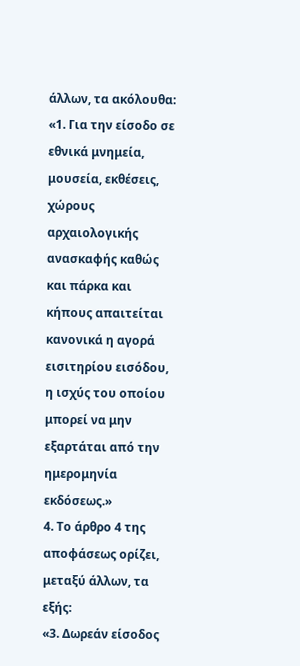άλλων, τα ακόλουθα:
«1. Για την είσοδο σε εθνικά μνημεία, μουσεία, εκθέσεις, χώρους αρχαιολογικής ανασκαφής καθώς και πάρκα και κήπους απαιτείται κανονικά η αγορά εισιτηρίου εισόδου, η ισχύς του οποίου μπορεί να μην εξαρτάται από την ημερομηνία εκδόσεως.»
4. Το άρθρο 4 της αποφάσεως ορίζει, μεταξύ άλλων, τα εξής:
«3. Δωρεάν είσοδος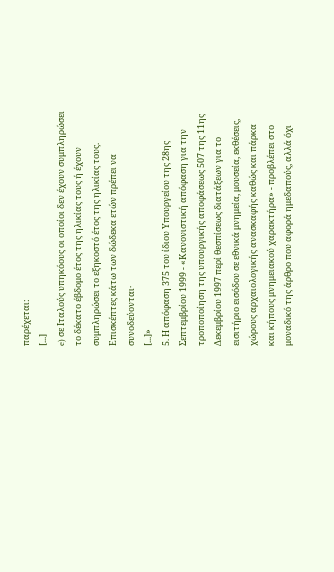παρέχεται:
[...]
e) σε Ιταλούς υπηκόους οι οποίοι δεν έχουν συμπληρώσει το δέκατο έβδομο έτος της ηλικίας τους ή έχουν συμπληρώσει το εξηκοστό έτος της ηλικίας τους. Επισκέπτες κάτω των δώδεκα ετών πρέπει να συνοδεύονται·
[...]»
5. Η απόφαση 375 του ίδιου Υπουργείου της 28ης Σεπτεμβρίου 1999 - «Κανονιστική απόφαση για την τροποποίηση της υπουργικής αποφάσεως 507 της 11ης Δεκεμβρίου 1997 περί θεσπίσεως διατάξεων για το εισιτήριο εισόδου σε εθνικά μνημεία, μουσεία, εκθέσεις, χώρους αρχαιολογικής ανασκαφής καθώς και πάρκα και κήπους μνημειακού χαρακτήρα» - προβλέπει στο μοναδικό της άρθρο που αφορά ημεδαπούς, αλλά όχι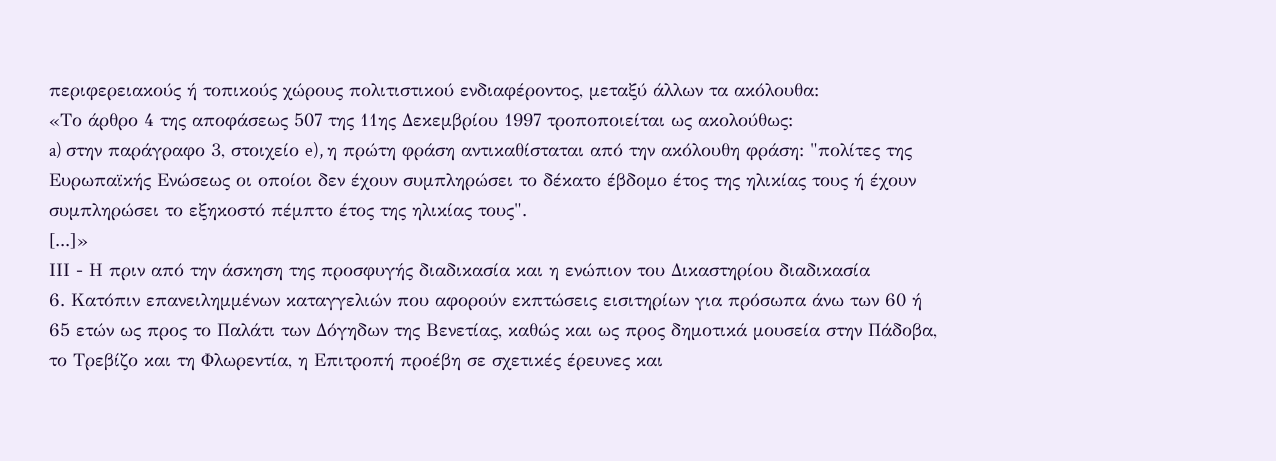περιφερειακούς ή τοπικούς χώρους πολιτιστικού ενδιαφέροντος, μεταξύ άλλων τα ακόλουθα:
«Το άρθρο 4 της αποφάσεως 507 της 11ης Δεκεμβρίου 1997 τροποποιείται ως ακολούθως:
a) στην παράγραφο 3, στοιχείο e), η πρώτη φράση αντικαθίσταται από την ακόλουθη φράση: "πολίτες της Ευρωπαϊκής Ενώσεως οι οποίοι δεν έχουν συμπληρώσει το δέκατο έβδομο έτος της ηλικίας τους ή έχουν συμπληρώσει το εξηκοστό πέμπτο έτος της ηλικίας τους".
[...]»
ΙΙΙ - Η πριν από την άσκηση της προσφυγής διαδικασία και η ενώπιον του Δικαστηρίου διαδικασία
6. Κατόπιν επανειλημμένων καταγγελιών που αφορούν εκπτώσεις εισιτηρίων για πρόσωπα άνω των 60 ή 65 ετών ως προς το Παλάτι των Δόγηδων της Βενετίας, καθώς και ως προς δημοτικά μουσεία στην Πάδοβα, το Τρεβίζο και τη Φλωρεντία, η Επιτροπή προέβη σε σχετικές έρευνες και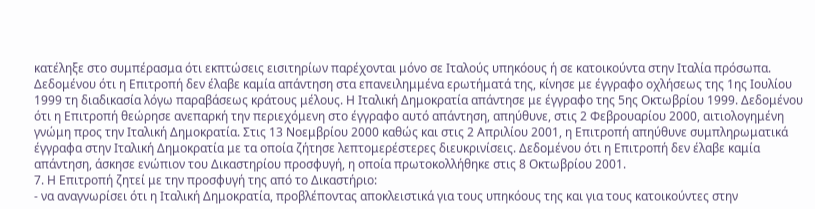κατέληξε στο συμπέρασμα ότι εκπτώσεις εισιτηρίων παρέχονται μόνο σε Ιταλούς υπηκόους ή σε κατοικούντα στην Ιταλία πρόσωπα. Δεδομένου ότι η Επιτροπή δεν έλαβε καμία απάντηση στα επανειλημμένα ερωτήματά της, κίνησε με έγγραφο οχλήσεως της 1ης Ιουλίου 1999 τη διαδικασία λόγω παραβάσεως κράτους μέλους. Η Ιταλική Δημοκρατία απάντησε με έγγραφο της 5ης Οκτωβρίου 1999. Δεδομένου ότι η Επιτροπή θεώρησε ανεπαρκή την περιεχόμενη στο έγγραφο αυτό απάντηση, απηύθυνε, στις 2 Φεβρουαρίου 2000, αιτιολογημένη γνώμη προς την Ιταλική Δημοκρατία. Στις 13 Νοεμβρίου 2000 καθώς και στις 2 Απριλίου 2001, η Επιτροπή απηύθυνε συμπληρωματικά έγγραφα στην Ιταλική Δημοκρατία με τα οποία ζήτησε λεπτομερέστερες διευκρινίσεις. Δεδομένου ότι η Επιτροπή δεν έλαβε καμία απάντηση, άσκησε ενώπιον του Δικαστηρίου προσφυγή, η οποία πρωτοκολλήθηκε στις 8 Οκτωβρίου 2001.
7. Η Επιτροπή ζητεί με την προσφυγή της από το Δικαστήριο:
- να αναγνωρίσει ότι η Ιταλική Δημοκρατία, προβλέποντας αποκλειστικά για τους υπηκόους της και για τους κατοικούντες στην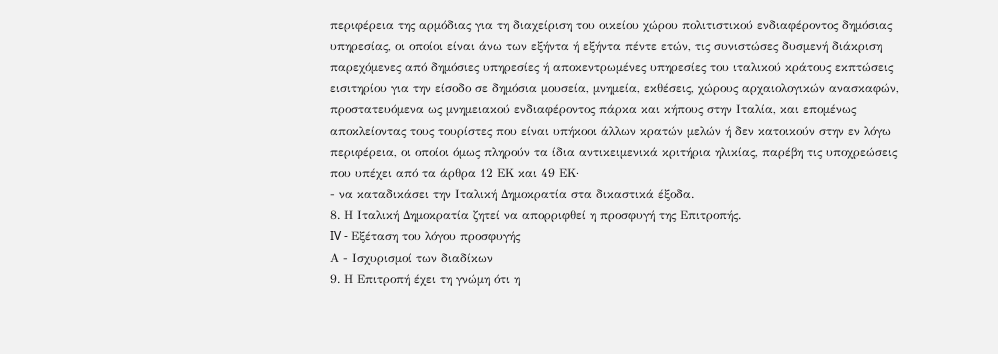περιφέρεια της αρμόδιας για τη διαχείριση του οικείου χώρου πολιτιστικού ενδιαφέροντος δημόσιας υπηρεσίας, οι οποίοι είναι άνω των εξήντα ή εξήντα πέντε ετών, τις συνιστώσες δυσμενή διάκριση παρεχόμενες από δημόσιες υπηρεσίες ή αποκεντρωμένες υπηρεσίες του ιταλικού κράτους εκπτώσεις εισιτηρίου για την είσοδο σε δημόσια μουσεία, μνημεία, εκθέσεις, χώρους αρχαιολογικών ανασκαφών, προστατευόμενα ως μνημειακού ενδιαφέροντος πάρκα και κήπους στην Ιταλία, και επομένως αποκλείοντας τους τουρίστες που είναι υπήκοοι άλλων κρατών μελών ή δεν κατοικούν στην εν λόγω περιφέρεια, οι οποίοι όμως πληρούν τα ίδια αντικειμενικά κριτήρια ηλικίας, παρέβη τις υποχρεώσεις που υπέχει από τα άρθρα 12 ΕΚ και 49 ΕΚ·
- να καταδικάσει την Ιταλική Δημοκρατία στα δικαστικά έξοδα.
8. Η Ιταλική Δημοκρατία ζητεί να απορριφθεί η προσφυγή της Επιτροπής.
IV - Εξέταση του λόγου προσφυγής
Α - Ισχυρισμοί των διαδίκων
9. Η Επιτροπή έχει τη γνώμη ότι η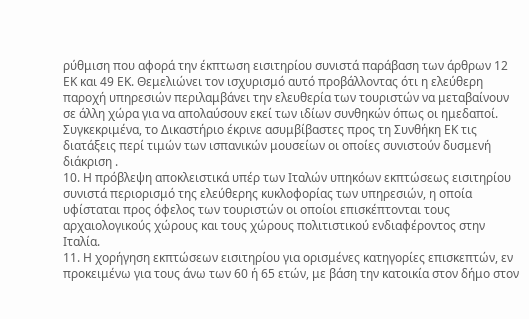ρύθμιση που αφορά την έκπτωση εισιτηρίου συνιστά παράβαση των άρθρων 12 ΕΚ και 49 ΕΚ. Θεμελιώνει τον ισχυρισμό αυτό προβάλλοντας ότι η ελεύθερη παροχή υπηρεσιών περιλαμβάνει την ελευθερία των τουριστών να μεταβαίνουν σε άλλη χώρα για να απολαύσουν εκεί των ιδίων συνθηκών όπως οι ημεδαποί. Συγκεκριμένα, το Δικαστήριο έκρινε ασυμβίβαστες προς τη Συνθήκη ΕΚ τις διατάξεις περί τιμών των ισπανικών μουσείων οι οποίες συνιστούν δυσμενή διάκριση .
10. Η πρόβλεψη αποκλειστικά υπέρ των Ιταλών υπηκόων εκπτώσεως εισιτηρίου συνιστά περιορισμό της ελεύθερης κυκλοφορίας των υπηρεσιών, η οποία υφίσταται προς όφελος των τουριστών οι οποίοι επισκέπτονται τους αρχαιολογικούς χώρους και τους χώρους πολιτιστικού ενδιαφέροντος στην Ιταλία.
11. Η χορήγηση εκπτώσεων εισιτηρίου για ορισμένες κατηγορίες επισκεπτών, εν προκειμένω για τους άνω των 60 ή 65 ετών, με βάση την κατοικία στον δήμο στον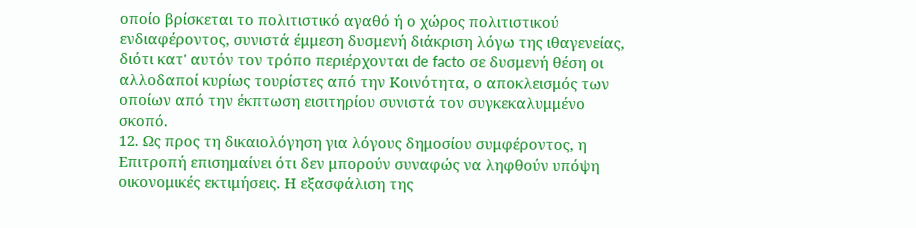οποίο βρίσκεται το πολιτιστικό αγαθό ή ο χώρος πολιτιστικού ενδιαφέροντος, συνιστά έμμεση δυσμενή διάκριση λόγω της ιθαγενείας, διότι κατ' αυτόν τον τρόπο περιέρχονται de facto σε δυσμενή θέση οι αλλοδαποί κυρίως τουρίστες από την Κοινότητα, ο αποκλεισμός των οποίων από την έκπτωση εισιτηρίου συνιστά τον συγκεκαλυμμένο σκοπό.
12. Ως προς τη δικαιολόγηση για λόγους δημοσίου συμφέροντος, η Επιτροπή επισημαίνει ότι δεν μπορούν συναφώς να ληφθούν υπόψη οικονομικές εκτιμήσεις. Η εξασφάλιση της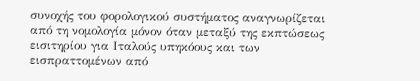συνοχής του φορολογικού συστήματος αναγνωρίζεται από τη νομολογία μόνον όταν μεταξύ της εκπτώσεως εισιτηρίου για Ιταλούς υπηκόους και των εισπραττομένων από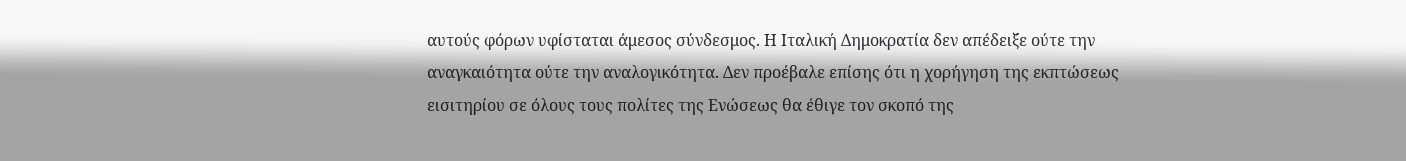αυτούς φόρων υφίσταται άμεσος σύνδεσμος. Η Ιταλική Δημοκρατία δεν απέδειξε ούτε την αναγκαιότητα ούτε την αναλογικότητα. Δεν προέβαλε επίσης ότι η χορήγηση της εκπτώσεως εισιτηρίου σε όλους τους πολίτες της Ενώσεως θα έθιγε τον σκοπό της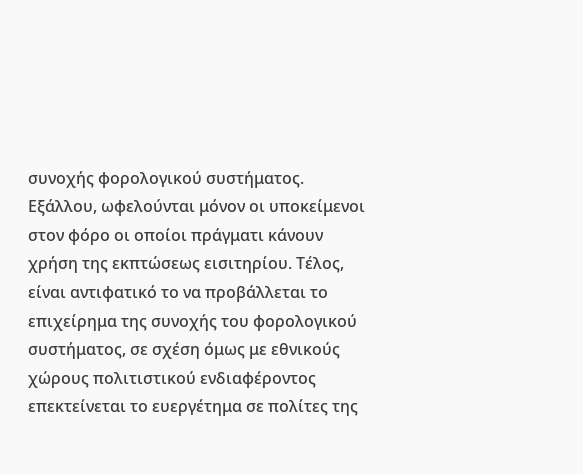συνοχής φορολογικού συστήματος. Εξάλλου, ωφελούνται μόνον οι υποκείμενοι στον φόρο οι οποίοι πράγματι κάνουν χρήση της εκπτώσεως εισιτηρίου. Τέλος, είναι αντιφατικό το να προβάλλεται το επιχείρημα της συνοχής του φορολογικού συστήματος, σε σχέση όμως με εθνικούς χώρους πολιτιστικού ενδιαφέροντος επεκτείνεται το ευεργέτημα σε πολίτες της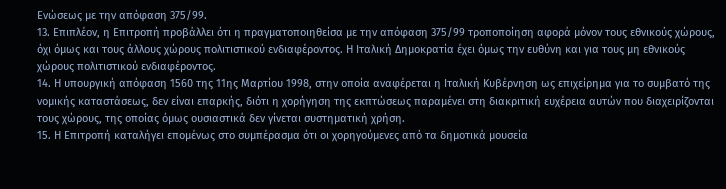Ενώσεως με την απόφαση 375/99.
13. Επιπλέον, η Επιτροπή προβάλλει ότι η πραγματοποιηθείσα με την απόφαση 375/99 τροποποίηση αφορά μόνον τους εθνικούς χώρους, όχι όμως και τους άλλους χώρους πολιτιστικού ενδιαφέροντος. Η Ιταλική Δημοκρατία έχει όμως την ευθύνη και για τους μη εθνικούς χώρους πολιτιστικού ενδιαφέροντος.
14. Η υπουργική απόφαση 1560 της 11ης Μαρτίου 1998, στην οποία αναφέρεται η Ιταλική Κυβέρνηση ως επιχείρημα για το συμβατό της νομικής καταστάσεως, δεν είναι επαρκής, διότι η χορήγηση της εκπτώσεως παραμένει στη διακριτική ευχέρεια αυτών που διαχειρίζονται τους χώρους, της οποίας όμως ουσιαστικά δεν γίνεται συστηματική χρήση.
15. Η Επιτροπή καταλήγει επομένως στο συμπέρασμα ότι οι χορηγούμενες από τα δημοτικά μουσεία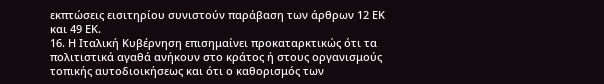εκπτώσεις εισιτηρίου συνιστούν παράβαση των άρθρων 12 ΕΚ και 49 ΕΚ.
16. Η Ιταλική Κυβέρνηση επισημαίνει προκαταρκτικώς ότι τα πολιτιστικά αγαθά ανήκουν στο κράτος ή στους οργανισμούς τοπικής αυτοδιοικήσεως και ότι ο καθορισμός των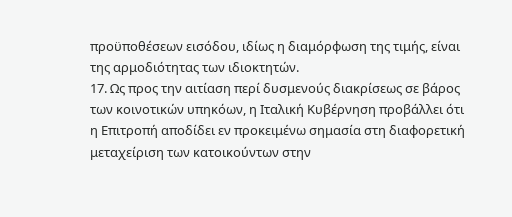προϋποθέσεων εισόδου, ιδίως η διαμόρφωση της τιμής, είναι της αρμοδιότητας των ιδιοκτητών.
17. Ως προς την αιτίαση περί δυσμενούς διακρίσεως σε βάρος των κοινοτικών υπηκόων, η Ιταλική Κυβέρνηση προβάλλει ότι η Επιτροπή αποδίδει εν προκειμένω σημασία στη διαφορετική μεταχείριση των κατοικούντων στην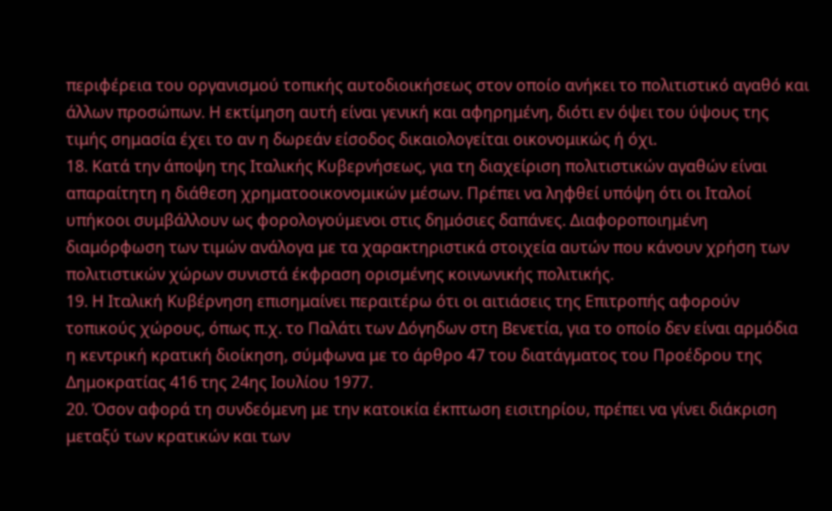περιφέρεια του οργανισμού τοπικής αυτοδιοικήσεως στον οποίο ανήκει το πολιτιστικό αγαθό και άλλων προσώπων. Η εκτίμηση αυτή είναι γενική και αφηρημένη, διότι εν όψει του ύψους της τιμής σημασία έχει το αν η δωρεάν είσοδος δικαιολογείται οικονομικώς ή όχι.
18. Κατά την άποψη της Ιταλικής Κυβερνήσεως, για τη διαχείριση πολιτιστικών αγαθών είναι απαραίτητη η διάθεση χρηματοοικονομικών μέσων. Πρέπει να ληφθεί υπόψη ότι οι Ιταλοί υπήκοοι συμβάλλουν ως φορολογούμενοι στις δημόσιες δαπάνες. Διαφοροποιημένη διαμόρφωση των τιμών ανάλογα με τα χαρακτηριστικά στοιχεία αυτών που κάνουν χρήση των πολιτιστικών χώρων συνιστά έκφραση ορισμένης κοινωνικής πολιτικής.
19. Η Ιταλική Κυβέρνηση επισημαίνει περαιτέρω ότι οι αιτιάσεις της Επιτροπής αφορούν τοπικούς χώρους, όπως π.χ. το Παλάτι των Δόγηδων στη Βενετία, για το οποίο δεν είναι αρμόδια η κεντρική κρατική διοίκηση, σύμφωνα με το άρθρο 47 του διατάγματος του Προέδρου της Δημοκρατίας 416 της 24ης Ιουλίου 1977.
20. Όσον αφορά τη συνδεόμενη με την κατοικία έκπτωση εισιτηρίου, πρέπει να γίνει διάκριση μεταξύ των κρατικών και των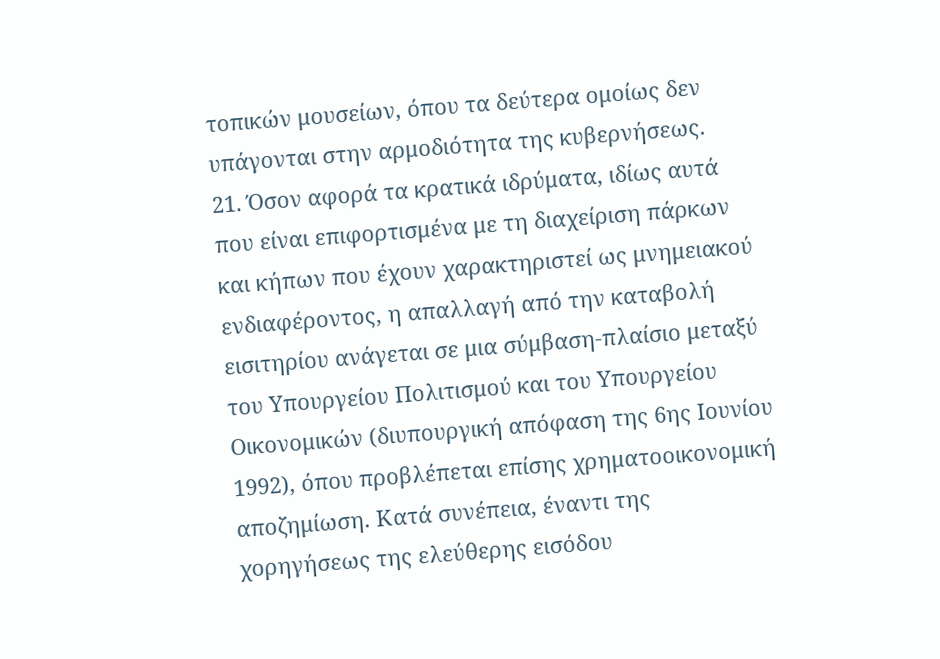τοπικών μουσείων, όπου τα δεύτερα ομοίως δεν υπάγονται στην αρμοδιότητα της κυβερνήσεως.
21. Όσον αφορά τα κρατικά ιδρύματα, ιδίως αυτά που είναι επιφορτισμένα με τη διαχείριση πάρκων και κήπων που έχουν χαρακτηριστεί ως μνημειακού ενδιαφέροντος, η απαλλαγή από την καταβολή εισιτηρίου ανάγεται σε μια σύμβαση-πλαίσιο μεταξύ του Υπουργείου Πολιτισμού και του Υπουργείου Οικονομικών (διυπουργική απόφαση της 6ης Ιουνίου 1992), όπου προβλέπεται επίσης χρηματοοικονομική αποζημίωση. Κατά συνέπεια, έναντι της χορηγήσεως της ελεύθερης εισόδου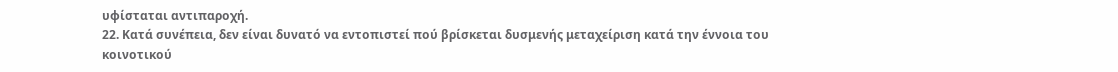υφίσταται αντιπαροχή.
22. Κατά συνέπεια, δεν είναι δυνατό να εντοπιστεί πού βρίσκεται δυσμενής μεταχείριση κατά την έννοια του κοινοτικού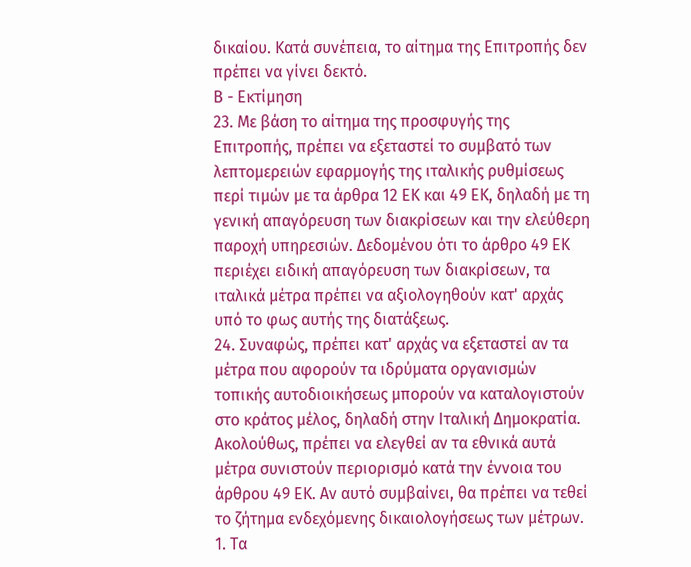δικαίου. Κατά συνέπεια, το αίτημα της Επιτροπής δεν πρέπει να γίνει δεκτό.
Β - Εκτίμηση
23. Με βάση το αίτημα της προσφυγής της Επιτροπής, πρέπει να εξεταστεί το συμβατό των λεπτομερειών εφαρμογής της ιταλικής ρυθμίσεως περί τιμών με τα άρθρα 12 ΕΚ και 49 ΕΚ, δηλαδή με τη γενική απαγόρευση των διακρίσεων και την ελεύθερη παροχή υπηρεσιών. Δεδομένου ότι το άρθρο 49 ΕΚ περιέχει ειδική απαγόρευση των διακρίσεων, τα ιταλικά μέτρα πρέπει να αξιολογηθούν κατ' αρχάς υπό το φως αυτής της διατάξεως.
24. Συναφώς, πρέπει κατ' αρχάς να εξεταστεί αν τα μέτρα που αφορούν τα ιδρύματα οργανισμών τοπικής αυτοδιοικήσεως μπορούν να καταλογιστούν στο κράτος μέλος, δηλαδή στην Ιταλική Δημοκρατία. Ακολούθως, πρέπει να ελεγθεί αν τα εθνικά αυτά μέτρα συνιστούν περιορισμό κατά την έννοια του άρθρου 49 ΕΚ. Αν αυτό συμβαίνει, θα πρέπει να τεθεί το ζήτημα ενδεχόμενης δικαιολογήσεως των μέτρων.
1. Τα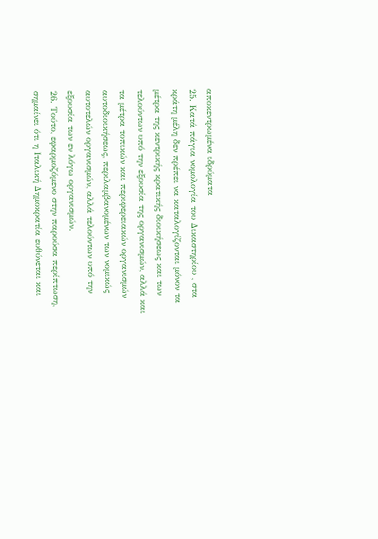αποκεντρωμένα ιδρύματα
25. Κατά πάγια νομολογία του Δικαστηρίου , στα κράτη μέλη δεν πρέπει να καταλογίζονται μόνον τα μέτρα της κεντρικής κρατικής διοικήσεως και των τελούντων υπό την εξουσία της οργανισμών, αλλά και τα μέτρα τοπικών και περιφερειακών οργανισμών αυτοδιοικήσεως, περιλαμβανομένων των νομικώς αυτοτελών οργανισμών, αλλά τελούντων υπό την εξουσία των εν λόγω οργανισμών.
26. Τούτο, εφαρμοζόμενο στην παρούσα περίπτωση, σημαίνει ότι η Ιταλική Δημοκρατία ευθύνεται και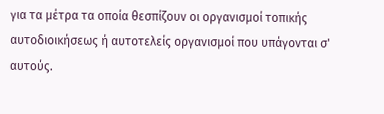για τα μέτρα τα οποία θεσπίζουν οι οργανισμοί τοπικής αυτοδιοικήσεως ή αυτοτελείς οργανισμοί που υπάγονται σ' αυτούς.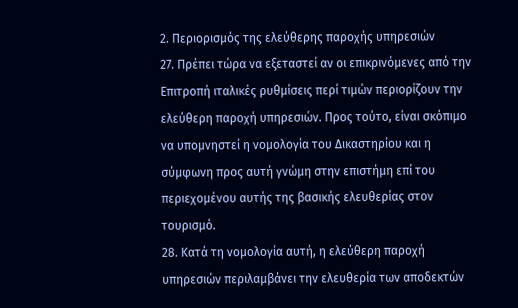2. Περιορισμός της ελεύθερης παροχής υπηρεσιών
27. Πρέπει τώρα να εξεταστεί αν οι επικρινόμενες από την Επιτροπή ιταλικές ρυθμίσεις περί τιμών περιορίζουν την ελεύθερη παροχή υπηρεσιών. Προς τούτο, είναι σκόπιμο να υπομνηστεί η νομολογία του Δικαστηρίου και η σύμφωνη προς αυτή γνώμη στην επιστήμη επί του περιεχομένου αυτής της βασικής ελευθερίας στον τουρισμό.
28. Κατά τη νομολογία αυτή, η ελεύθερη παροχή υπηρεσιών περιλαμβάνει την ελευθερία των αποδεκτών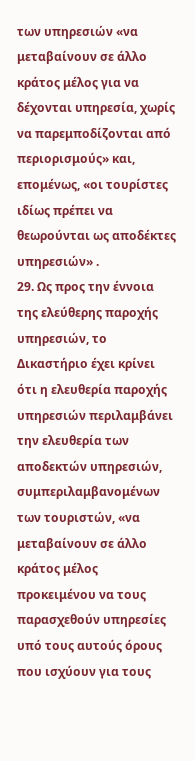των υπηρεσιών «να μεταβαίνουν σε άλλο κράτος μέλος για να δέχονται υπηρεσία, χωρίς να παρεμποδίζονται από περιορισμούς» και, επομένως, «οι τουρίστες ιδίως πρέπει να θεωρούνται ως αποδέκτες υπηρεσιών» .
29. Ως προς την έννοια της ελεύθερης παροχής υπηρεσιών, το Δικαστήριο έχει κρίνει ότι η ελευθερία παροχής υπηρεσιών περιλαμβάνει την ελευθερία των αποδεκτών υπηρεσιών, συμπεριλαμβανομένων των τουριστών, «να μεταβαίνουν σε άλλο κράτος μέλος προκειμένου να τους παρασχεθούν υπηρεσίες υπό τους αυτούς όρους που ισχύουν για τους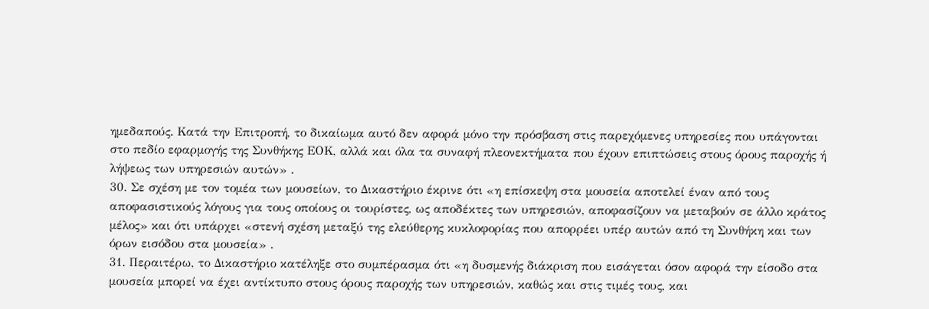ημεδαπούς. Κατά την Επιτροπή, το δικαίωμα αυτό δεν αφορά μόνο την πρόσβαση στις παρεχόμενες υπηρεσίες που υπάγονται στο πεδίο εφαρμογής της Συνθήκης ΕΟΚ, αλλά και όλα τα συναφή πλεονεκτήματα που έχουν επιπτώσεις στους όρους παροχής ή λήψεως των υπηρεσιών αυτών» .
30. Σε σχέση με τον τομέα των μουσείων, το Δικαστήριο έκρινε ότι «η επίσκεψη στα μουσεία αποτελεί έναν από τους αποφασιστικούς λόγους για τους οποίους οι τουρίστες, ως αποδέκτες των υπηρεσιών, αποφασίζουν να μεταβούν σε άλλο κράτος μέλος» και ότι υπάρχει «στενή σχέση μεταξύ της ελεύθερης κυκλοφορίας που απορρέει υπέρ αυτών από τη Συνθήκη και των όρων εισόδου στα μουσεία» .
31. Περαιτέρω, το Δικαστήριο κατέληξε στο συμπέρασμα ότι «η δυσμενής διάκριση που εισάγεται όσον αφορά την είσοδο στα μουσεία μπορεί να έχει αντίκτυπο στους όρους παροχής των υπηρεσιών, καθώς και στις τιμές τους, και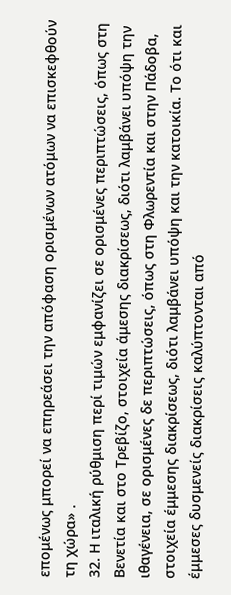επομένως μπορεί να επηρεάσει την απόφαση ορισμένων ατόμων να επισκεφθούν τη χώρα» .
32. Η ιταλική ρύθμιση περί τιμών εμφανίζει σε ορισμένες περιπτώσεις, όπως στη Βενετία και στο Τρεβίζο, στοιχεία άμεσης διακρίσεως, διότι λαμβάνει υπόψη την ιθαγένεια, σε ορισμένες δε περιπτώσεις, όπως στη Φλωρεντία και στην Πάδοβα, στοιχεία έμμεσης διακρίσεως, διότι λαμβάνει υπόψη και την κατοικία. Το ότι και έμμεσες δυσμενείς διακρίσεις καλύπτονται από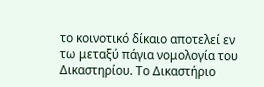το κοινοτικό δίκαιο αποτελεί εν τω μεταξύ πάγια νομολογία του Δικαστηρίου. Το Δικαστήριο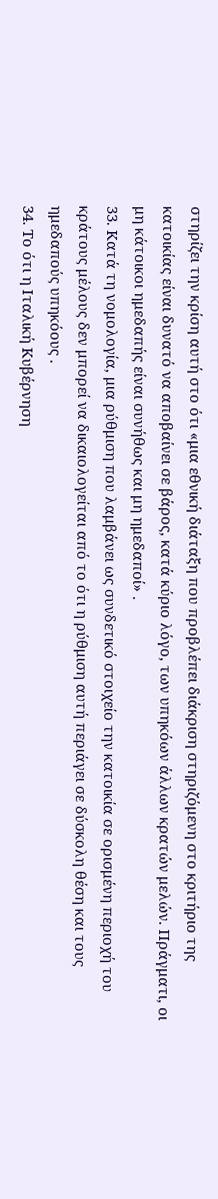στηρίζει την κρίση αυτή στο ότι «μια εθνική διάταξη που προβλέπει διάκριση στηριζόμενη στο κριτήριο της κατοικίας είναι δυνατό να αποβαίνει σε βάρος, κατά κύριο λόγο, των υπηκόων άλλων κρατών μελών. Πράγματι, οι μη κάτοικοι ημεδαπής είναι συνήθως και μη ημεδαποί» .
33. Κατά τη νομολογία, μια ρύθμιση που λαμβάνει ως συνδετικό στοιχείο την κατοικία σε ορισμένη περιοχή του κράτους μέλους δεν μπορεί να δικαιολογείται από το ότι η ρύθμιση αυτή περιάγει σε δύσκολη θέση και τους ημεδαπούς υπηκόους .
34. Το ότι η Ιταλική Κυβέρνηση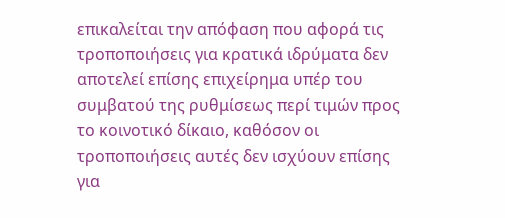επικαλείται την απόφαση που αφορά τις τροποποιήσεις για κρατικά ιδρύματα δεν αποτελεί επίσης επιχείρημα υπέρ του συμβατού της ρυθμίσεως περί τιμών προς το κοινοτικό δίκαιο, καθόσον οι τροποποιήσεις αυτές δεν ισχύουν επίσης για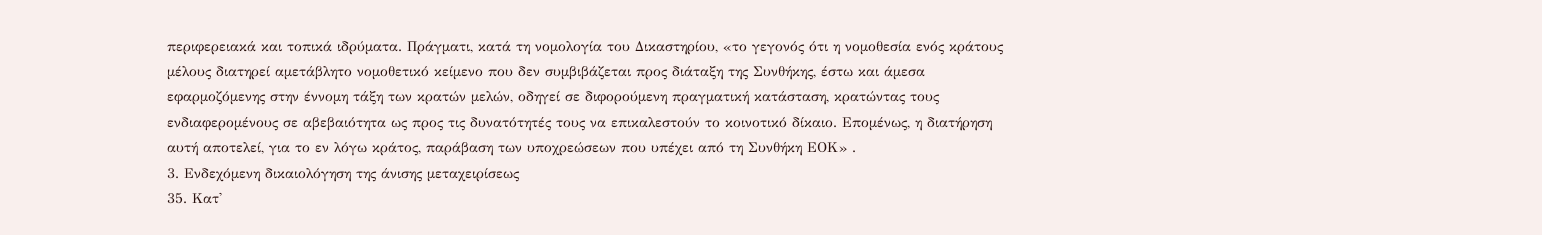περιφερειακά και τοπικά ιδρύματα. Πράγματι, κατά τη νομολογία του Δικαστηρίου, «το γεγονός ότι η νομοθεσία ενός κράτους μέλους διατηρεί αμετάβλητο νομοθετικό κείμενο που δεν συμβιβάζεται προς διάταξη της Συνθήκης, έστω και άμεσα εφαρμοζόμενης στην έννομη τάξη των κρατών μελών, οδηγεί σε διφορούμενη πραγματική κατάσταση, κρατώντας τους ενδιαφερομένους σε αβεβαιότητα ως προς τις δυνατότητές τους να επικαλεστούν το κοινοτικό δίκαιο. Επομένως, η διατήρηση αυτή αποτελεί, για το εν λόγω κράτος, παράβαση των υποχρεώσεων που υπέχει από τη Συνθήκη ΕΟΚ» .
3. Ενδεχόμενη δικαιολόγηση της άνισης μεταχειρίσεως
35. Κατ'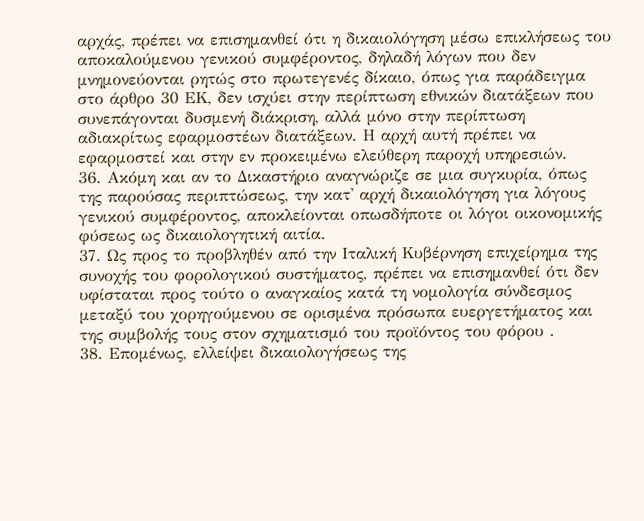αρχάς, πρέπει να επισημανθεί ότι η δικαιολόγηση μέσω επικλήσεως του αποκαλούμενου γενικού συμφέροντος, δηλαδή λόγων που δεν μνημονεύονται ρητώς στο πρωτεγενές δίκαιο, όπως για παράδειγμα στο άρθρο 30 ΕΚ, δεν ισχύει στην περίπτωση εθνικών διατάξεων που συνεπάγονται δυσμενή διάκριση, αλλά μόνο στην περίπτωση αδιακρίτως εφαρμοστέων διατάξεων. Η αρχή αυτή πρέπει να εφαρμοστεί και στην εν προκειμένω ελεύθερη παροχή υπηρεσιών.
36. Ακόμη και αν το Δικαστήριο αναγνώριζε σε μια συγκυρία, όπως της παρούσας περιπτώσεως, την κατ' αρχή δικαιολόγηση για λόγους γενικού συμφέροντος, αποκλείονται οπωσδήποτε οι λόγοι οικονομικής φύσεως ως δικαιολογητική αιτία.
37. Ως προς το προβληθέν από την Ιταλική Κυβέρνηση επιχείρημα της συνοχής του φορολογικού συστήματος, πρέπει να επισημανθεί ότι δεν υφίσταται προς τούτο ο αναγκαίος κατά τη νομολογία σύνδεσμος μεταξύ του χορηγούμενου σε ορισμένα πρόσωπα ευεργετήματος και της συμβολής τους στον σχηματισμό του προϊόντος του φόρου .
38. Επομένως, ελλείψει δικαιολογήσεως της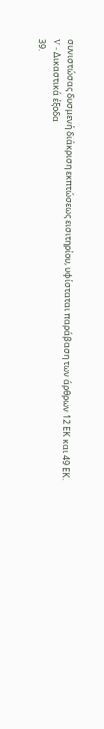συνιστώσας δυσμενή διάκριση εκπτώσεως εισιτηρίου, υφίσταται παράβαση των άρθρων 12 ΕΚ και 49 ΕΚ.
V - Δικαστικά έξοδα
39.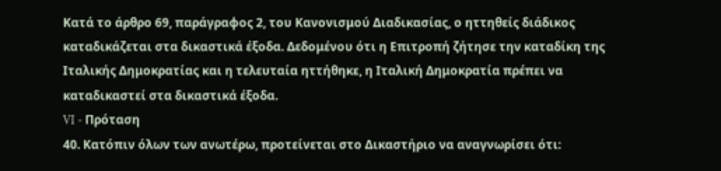Κατά το άρθρο 69, παράγραφος 2, του Κανονισμού Διαδικασίας, ο ηττηθείς διάδικος καταδικάζεται στα δικαστικά έξοδα. Δεδομένου ότι η Επιτροπή ζήτησε την καταδίκη της Ιταλικής Δημοκρατίας και η τελευταία ηττήθηκε, η Ιταλική Δημοκρατία πρέπει να καταδικαστεί στα δικαστικά έξοδα.
VI - Πρόταση
40. Κατόπιν όλων των ανωτέρω, προτείνεται στο Δικαστήριο να αναγνωρίσει ότι: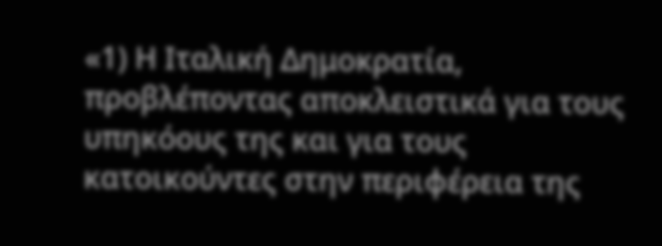«1) Η Ιταλική Δημοκρατία, προβλέποντας αποκλειστικά για τους υπηκόους της και για τους κατοικούντες στην περιφέρεια της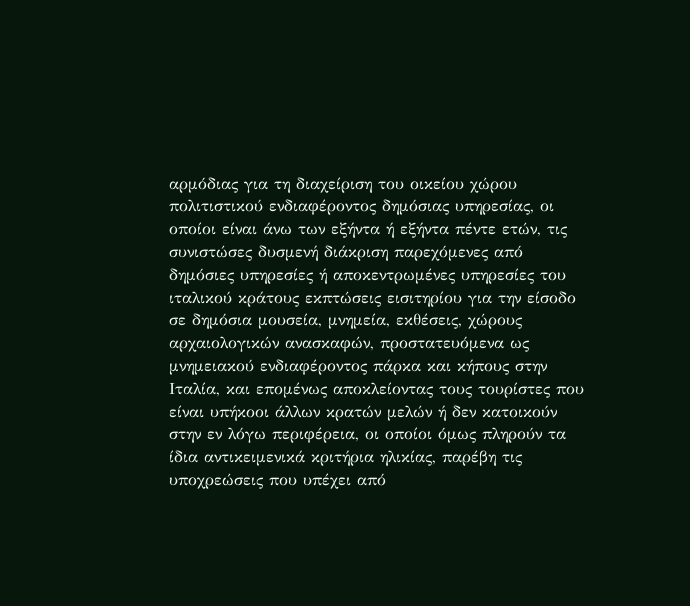αρμόδιας για τη διαχείριση του οικείου χώρου πολιτιστικού ενδιαφέροντος δημόσιας υπηρεσίας, οι οποίοι είναι άνω των εξήντα ή εξήντα πέντε ετών, τις συνιστώσες δυσμενή διάκριση παρεχόμενες από δημόσιες υπηρεσίες ή αποκεντρωμένες υπηρεσίες του ιταλικού κράτους εκπτώσεις εισιτηρίου για την είσοδο σε δημόσια μουσεία, μνημεία, εκθέσεις, χώρους αρχαιολογικών ανασκαφών, προστατευόμενα ως μνημειακού ενδιαφέροντος πάρκα και κήπους στην Ιταλία, και επομένως αποκλείοντας τους τουρίστες που είναι υπήκοοι άλλων κρατών μελών ή δεν κατοικούν στην εν λόγω περιφέρεια, οι οποίοι όμως πληρούν τα ίδια αντικειμενικά κριτήρια ηλικίας, παρέβη τις υποχρεώσεις που υπέχει από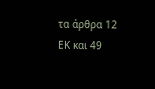τα άρθρα 12 ΕΚ και 49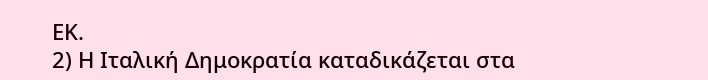ΕΚ.
2) Η Ιταλική Δημοκρατία καταδικάζεται στα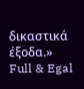δικαστικά έξοδα.»
Full & Egal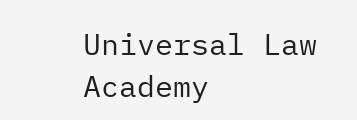Universal Law Academy